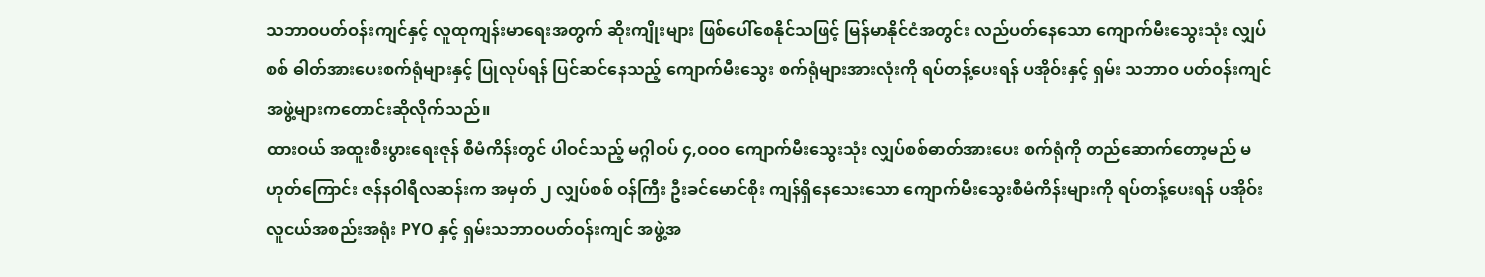သဘာဝပတ်ဝန်းကျင်နှင့် လူထုကျန်းမာရေးအတွက် ဆိုးကျိုးများ ဖြစ်ပေါ်စေနိုင်သဖြင့် မြန်မာနိုင်ငံအတွင်း လည်ပတ်နေသော ကျောက်မီးသွေးသုံး လျှပ်စစ် ဓါတ်အားပေးစက်ရုံများနှင့် ပြုလုပ်ရန် ပြင်ဆင်နေသည့် ကျောက်မီးသွေး စက်ရုံများအားလုံးကို ရပ်တန့်ပေးရန် ပအိုဝ်းနှင့် ရှမ်း သဘာဝ ပတ်ဝန်းကျင်အဖွဲ့များကတောင်းဆိုလိုက်သည်။
ထားဝယ် အထူးစီးပွားရေးဇုန် စီမံကိန်းတွင် ပါဝင်သည့် မဂ္ဂါဝပ် ၄,ဝဝဝ ကျောက်မီးသွေးသုံး လျှပ်စစ်ဓာတ်အားပေး စက်ရုံကို တည်ဆောက်တော့မည် မဟုတ်ကြောင်း ဇန်နဝါရီလဆန်းက အမှတ် ၂ လျှပ်စစ် ဝန်ကြီး ဦးခင်မောင်စိုး ကျန်ရှိနေသေးသော ကျောက်မီးသွေးစီမံကိန်းများကို ရပ်တန့်ပေးရန် ပအိုဝ်းလူငယ်အစည်းအရုံး PYO နှင့် ရှမ်းသဘာဝပတ်ဝန်းကျင် အဖွဲ့အ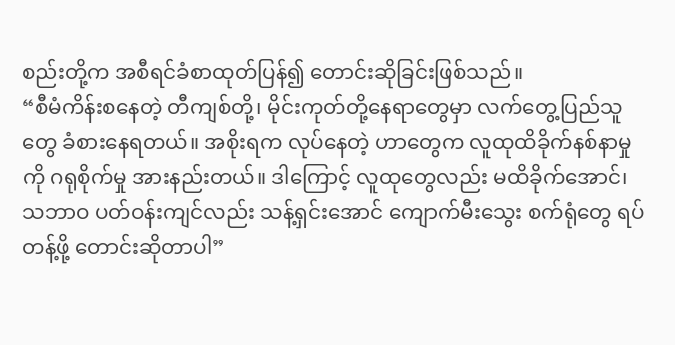စည်းတို့က အစီရင်ခံစာထုတ်ပြန်၍ တောင်းဆိုခြင်းဖြစ်သည်။
“စီမံကိန်းစနေတဲ့ တီကျစ်တို့၊ မိုင်းကုတ်တို့နေရာတွေမှာ လက်တွေ့ပြည်သူတွေ ခံစားနေရတယ်။ အစိုးရက လုပ်နေတဲ့ ဟာတွေက လူထုထိခိုက်နစ်နာမှုကို ဂရုစိုက်မှု အားနည်းတယ်။ ဒါကြောင့် လူထုတွေလည်း မထိခိုက်အောင်၊ သဘာဝ ပတ်ဝန်းကျင်လည်း သန့်ရှင်းအောင် ကျောက်မီးသွေး စက်ရုံတွေ ရပ်တန့်ဖို့ တောင်းဆိုတာပါ”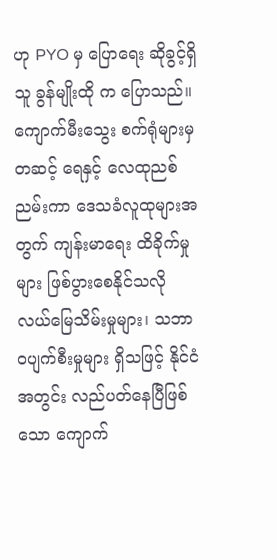ဟု PYO မှ ပြောရေး ဆိုခွင့်ရှိသူ ခွန်မျိုးထို က ပြောသည်။
ကျောက်မီးသွေး စက်ရုံများမှတဆင့် ရေနှင့် လေထုညစ်ညမ်းကာ ဒေသခံလူထုများအတွက် ကျန်းမာရေး ထိခိုက်မှု များ ဖြစ်ပွားစေနိုင်သလို လယ်မြေသိမ်းမှုများ၊ သဘာဝပျက်စီးမှုများ ရှိသဖြင့် နိုင်ငံအတွင်း လည်ပတ်နေပြီဖြစ်သော ကျောက်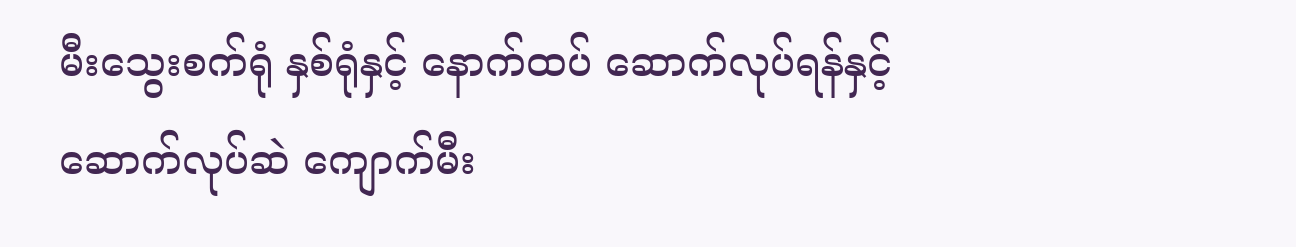မီးသွေးစက်ရုံ နှစ်ရုံနှင့် နောက်ထပ် ဆောက်လုပ်ရန်နှင့် ဆောက်လုပ်ဆဲ ကျောက်မီး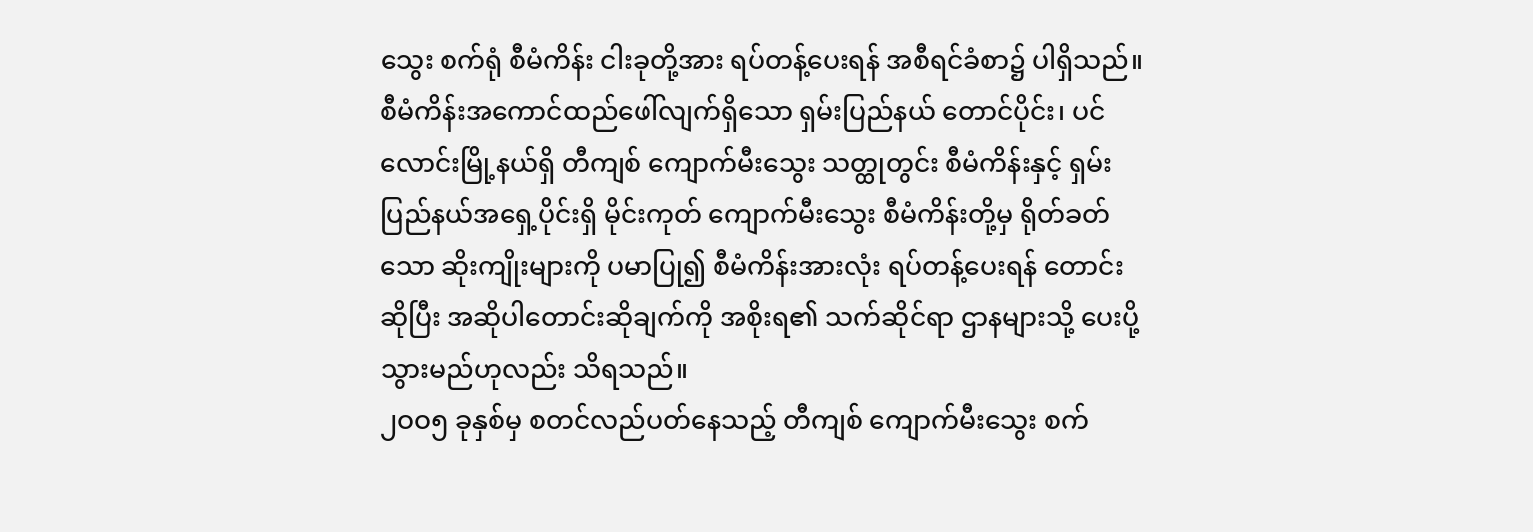သွေး စက်ရုံ စီမံကိန်း ငါးခုတို့အား ရပ်တန့်ပေးရန် အစီရင်ခံစာ၌ ပါရှိသည်။
စီမံကိန်းအကောင်ထည်ဖေါ်လျက်ရှိသော ရှမ်းပြည်နယ် တောင်ပိုင်း၊ ပင်လောင်းမြို့နယ်ရှိ တီကျစ် ကျောက်မီးသွေး သတ္ထုတွင်း စီမံကိန်းနှင့် ရှမ်းပြည်နယ်အရှေ့ပိုင်းရှိ မိုင်းကုတ် ကျောက်မီးသွေး စီမံကိန်းတို့မှ ရိုတ်ခတ်သော ဆိုးကျိုးများကို ပမာပြု၍ စီမံကိန်းအားလုံး ရပ်တန့်ပေးရန် တောင်းဆိုပြီး အဆိုပါတောင်းဆိုချက်ကို အစိုးရ၏ သက်ဆိုင်ရာ ဌာနများသို့ ပေးပို့သွားမည်ဟုလည်း သိရသည်။
၂ဝဝ၅ ခုနှစ်မှ စတင်လည်ပတ်နေသည့် တီကျစ် ကျောက်မီးသွေး စက်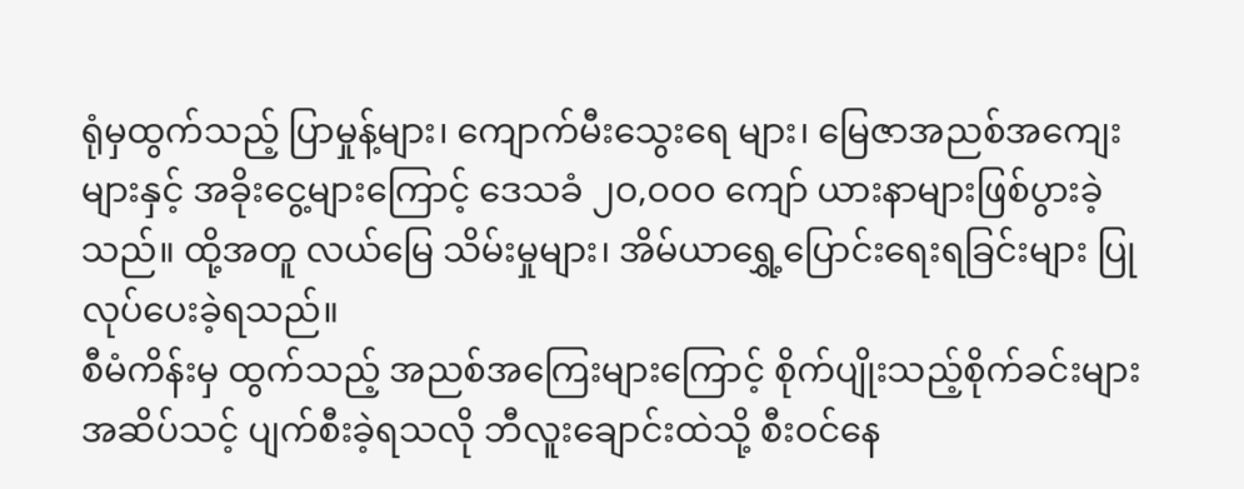ရုံမှထွက်သည့် ပြာမှုန့်များ၊ ကျောက်မီးသွေးရေ များ၊ မြေဇာအညစ်အကျေးများနှင့် အခိုးငွေ့များကြောင့် ဒေသခံ ၂ဝ,ဝဝဝ ကျော် ယားနာများဖြစ်ပွားခဲ့သည်။ ထို့အတူ လယ်မြေ သိမ်းမှုများ၊ အိမ်ယာရွှေ့ပြောင်းရေးရခြင်းများ ပြုလုပ်ပေးခဲ့ရသည်။
စီမံကိန်းမှ ထွက်သည့် အညစ်အကြေးများကြောင့် စိုက်ပျိုးသည့်စိုက်ခင်းများ အဆိပ်သင့် ပျက်စီးခဲ့ရသလို ဘီလူးချောင်းထဲသို့ စီးဝင်နေ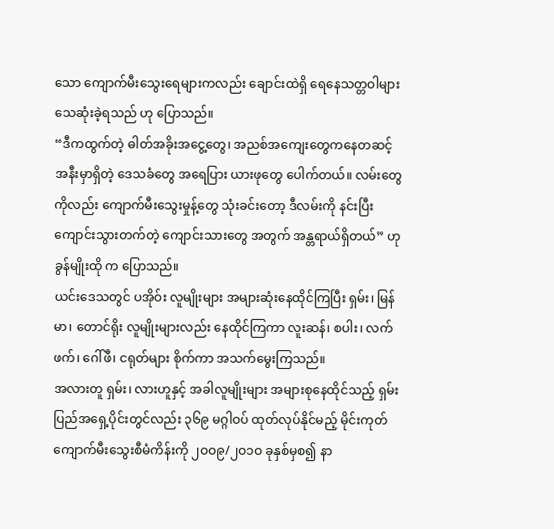သော ကျောက်မီးသွေးရေများကလည်း ချောင်းထဲရှိ ရေနေသတ္တဝါများ သေဆုံးခဲ့ရသည် ဟု ပြောသည်။
“ဒီကထွက်တဲ့ ဓါတ်အခိုးအငွေ့တွေ၊ အညစ်အကျေးတွေကနေတဆင့် အနီးမှာရှိတဲ့ ဒေသခံတွေ အရေပြား ယားဖုတွေ ပေါက်တယ်။ လမ်းတွေကိုလည်း ကျောက်မီးသွေးမှုန့်တွေ သုံးခင်းတော့ ဒီလမ်းကို နင်းပြီး ကျောင်းသွားတက်တဲ့ ကျောင်းသားတွေ အတွက် အန္တရာယ်ရှိတယ်” ဟု ခွန်မျိုးထို က ပြောသည်။
ယင်းဒေသတွင် ပအိုဝ်း လူမျိုးများ အများဆုံးနေထိုင်ကြပြီး ရှမ်း၊ မြန်မာ၊ တောင်ရိုး လူမျိုးများလည်း နေထိုင်ကြကာ လူးဆန်၊ စပါး၊ လက်ဖက်၊ ဂေါ်ဖီ၊ ငရုတ်များ စိုက်ကာ အသက်မွေးကြသည်။
အလားတူ ရှမ်း၊ လားဟူနှင့် အခါလူမျိုးများ အများစုနေထိုင်သည့် ရှမ်းပြည်အရှေ့ပိုင်းတွင်လည်း ၃၆၉ မဂ္ဂါဝပ် ထုတ်လုပ်နိုင်မည့် မိုင်းကုတ် ကျောက်မီးသွေးစီမံကိန်းကို ၂ဝဝ၉/၂ဝ၁ဝ ခုနှစ်မှစ၍ နာ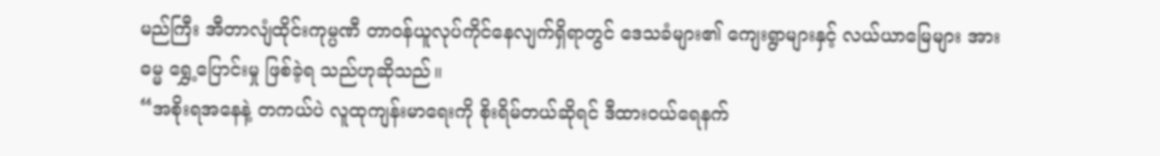မည်ကြီး အီတာလျံထိုင်းကုမ္ပဏီ တာဝန်ယူလုပ်ကိုင်နေလျက်ရှိရာတွင် ဒေသခံများ၏ ကျေးရွာများနှင့် လယ်ယာမြေများ အားဓမ္မ ရွှေ့ပြောင်းမှု ဖြစ်ခဲ့ရ သည်ဟုဆိုသည်။
“အစိုးရအနေနဲ့ တကယ်ပဲ လူထုကျန်းမာရေးကို စိုးရိမ်တယ်ဆိုရင် ဒီထားဝယ်ရေနက်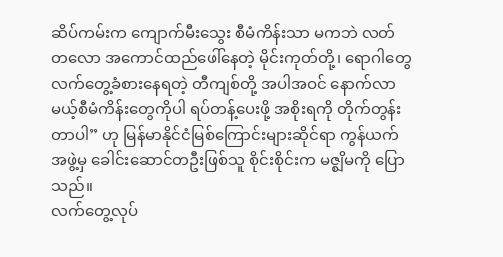ဆိပ်ကမ်းက ကျောက်မီးသွေး စီမံကိန်းသာ မကဘဲ လတ်တလော အကောင်ထည်ဖေါ်နေတဲ့ မိုင်းကုတ်တို့၊ ရောဂါတွေ လက်တွေ့ခံစားနေရတဲ့ တီကျစ်တို့ အပါအဝင် နောက်လာမယ့်စီမံကိန်းတွေကိုပါ ရပ်တန့်ပေးဖို့ အစိုးရကို တိုက်တွန်းတာပါ” ဟု မြန်မာနိုင်ငံမြစ်ကြောင်းများဆိုင်ရာ ကွန်ယက်အဖွဲ့မှ ခေါင်းဆောင်တဦးဖြစ်သူ စိုင်းစိုင်းက မဇ္စျိမကို ပြောသည်။
လက်တွေ့လုပ်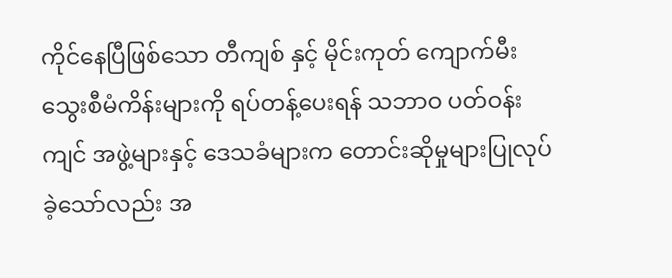ကိုင်နေပြီဖြစ်သော တီကျစ် နှင့် မိုင်းကုတ် ကျောက်မီးသွေးစီမံကိန်းများကို ရပ်တန့်ပေးရန် သဘာဝ ပတ်ဝန်းကျင် အဖွဲ့များနှင့် ဒေသခံများက တောင်းဆိုမှုများပြုလုပ်ခဲ့သော်လည်း အ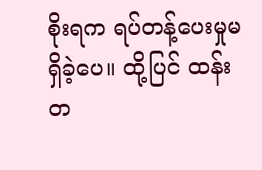စိုးရက ရပ်တန့်ပေးမှုမရှိခဲ့ပေ။ ထို့ပြင် ထန်းတ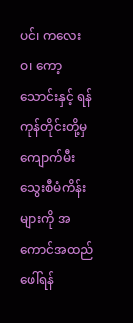ပင်၊ ကလေးဝ၊ ကော့သောင်းနှင့် ရန်ကုန်တိုင်းတို့မှ ကျောက်မီးသွေးစီမံကိန်းများကို အကောင်အထည် ဖေါ်ရန်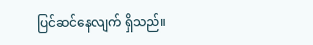ပြင်ဆင်နေလျက် ရှိသည်။